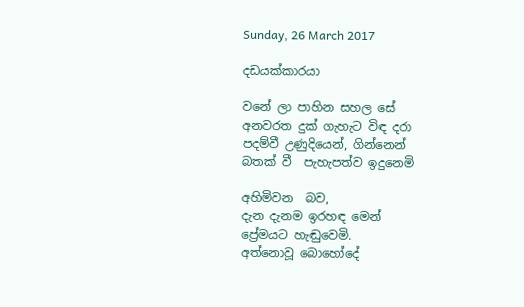Sunday, 26 March 2017

දඩයක්කාරයා

වනේ ලා පාහින සහල සේ
අනවරත දුක් ගැහැට විඳ දරා
පදම්වී උණුදියෙන්, ගින්නෙන්
බතක් වී  පැහැපත්ව ඉදුනෙමි

අහිමිවන  බව,
දැන දැනම ඉරහඳ මෙන්
ප්‍රේමයට හැඬුවෙමි.
අත්නොවූ බොහෝදේ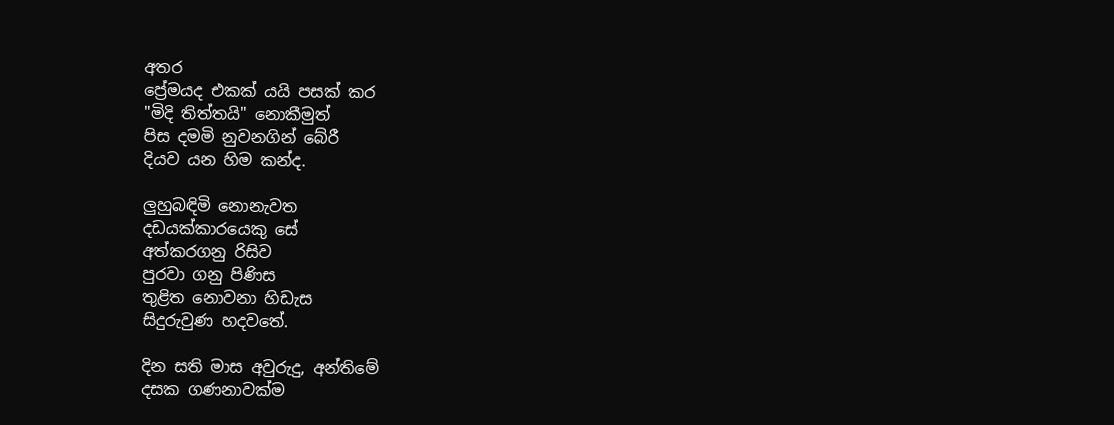අතර
ප්‍රේමයද එකක් යයි පසක් කර
"මිදි තිත්තයි" නොකීමුත්
පිස දමමි නුවනගින් බේරී
දියව යන හිම කන්ද.

ලුහුබඳිමි නොනැවත
දඩයක්කාරයෙකු සේ
අත්කරගනු රිසිව
පුරවා ගනු පිණිස
තුළිත නොවනා හිඩැස
සිදුරුවුණ හදවතේ.

දින සති මාස අවුරුදු, අන්තිමේ
දසක ගණනාවක්ම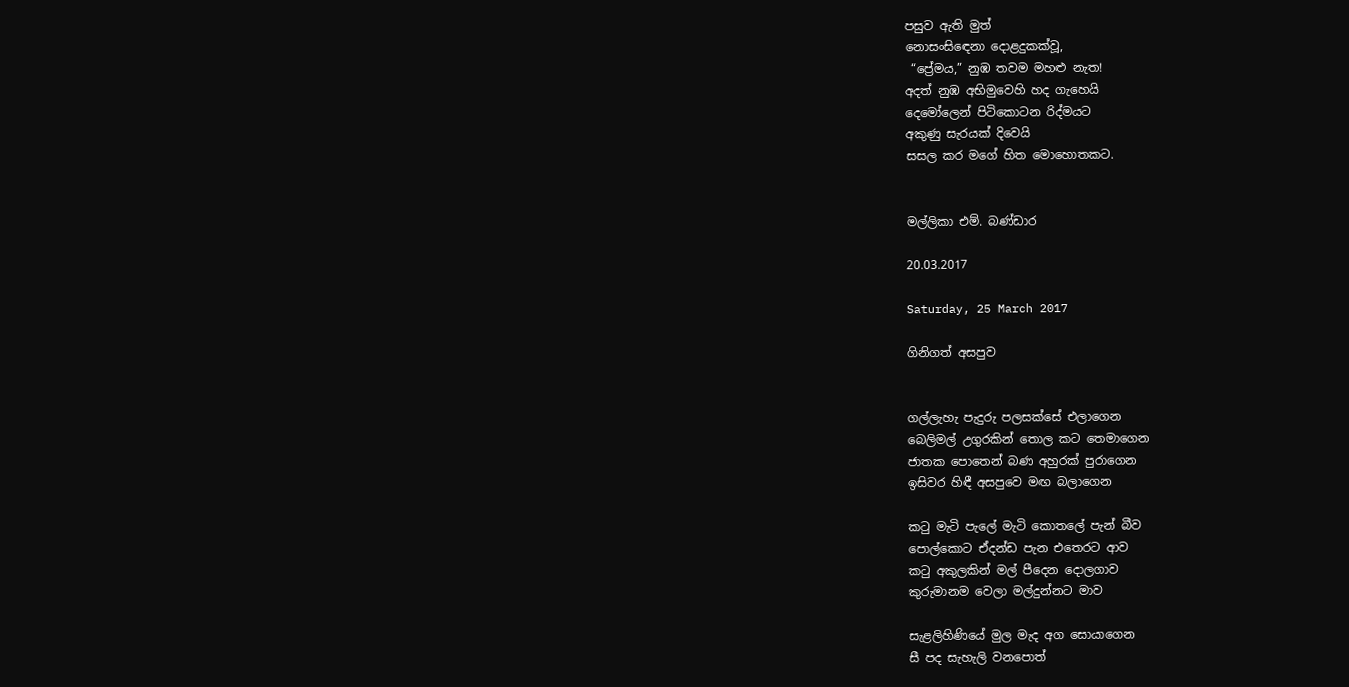පසුව ඇති මුත්
නොසංසිඳෙනා දොළදුකක්වූ,
 “ප්‍රේමය,” නුඹ තවම මහළු නැත!
අදත් නුඹ අභිමුවෙහි හද ගැහෙයි
දෙමෝලෙන් පිටිකොටන රිද්මයට
අකුණු සැරයක් දිවෙයි
සසල කර මගේ හිත මොහොතකට.


මල්ලිකා එම්. බණ්ඩාර

20.03.2017

Saturday, 25 March 2017

ගිනිගත් අසපුව


ගල්ලැහැ පැදුරු පලසක්සේ එලාගෙන
බෙලිමල් උගුරකින් තොල කට තෙමාගෙන
ජාතක පොතෙන් බණ අහුරක් පුරාගෙන
ඉසිවර හිඳී අසපුවෙ මඟ බලාගෙන

කටු මැටි පැලේ මැටි කොතලේ පැන් බීව
පොල්කොට ඒදන්ඩ පැන එතෙරට ආව
කටු අකුලකින් මල් පීදෙන දොලගාව
කුරුමානම වෙලා මල්දුන්නට මාව

සැළලිහිණියේ මුල මැද අග සොයාගෙන
සී පද සැහැලි වනපොත්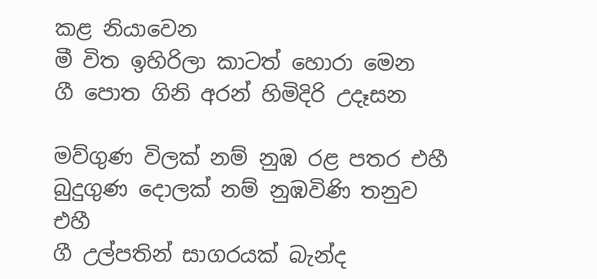කළ නියාවෙන
මී විත ඉහිරිලා කාටත් හොරා මෙන
ගී පොත ගිනි අරන් හිමිදිරි උදෑසන

මව්ගුණ විලක් නම් නුඹ රළ පතර එහී
බුදුගුණ දොලක් නම් නුඹවිණි තනුව එහී
ගී උල්පතින් සාගරයක් බැන්ද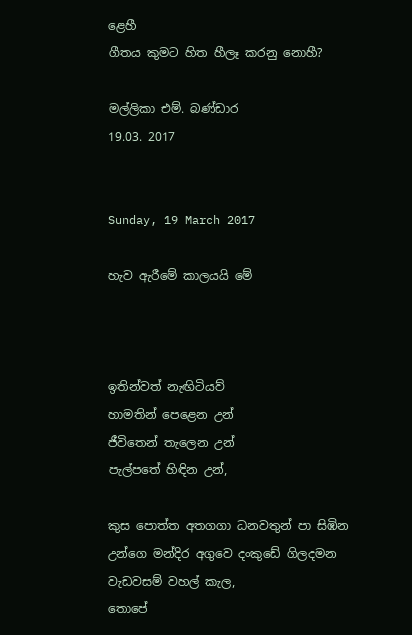ළෙහී
ගීතය කුමට හිත හීලෑ කරනු නොහී?

මල්ලිකා එම්. බණ්ඩාර
19.03. 2017


Sunday, 19 March 2017

හැව ඇරීමේ කාලයයි මේ



ඉතින්වත් නැඟිටියව්
හාමතින් පෙළෙන උන්
ජීවිතෙන් තැලෙන උන්
පැල්පතේ හිඳින උන්,

කුස පොත්ත අතගගා ධනවතුන් පා සිඹින
උන්ගෙ මන්දිර අගුවෙ දංකුඩේ ගිලදමන
වැඩවසම් වහල් කැල,
තොපේ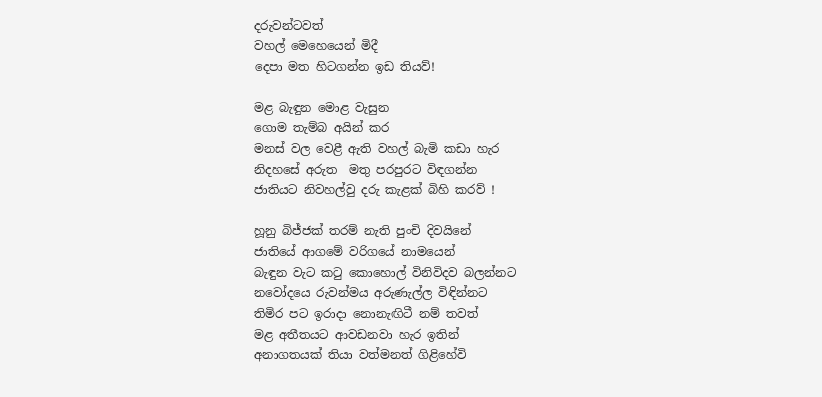දරුවන්ටවත්
වහල් මෙහෙයෙන් මිදී
දෙපා මත හිටගන්න ඉඩ තියව්!

මළ බැඳුන මොළ වැසුන
ගොම තැම්බ අයින් කර
මනස් වල වෙළී ඇති වහල් බැමි කඩා හැර
නිදහසේ අරුත  මතු පරපුරට විඳගන්න
ජාතියට නිවහල්වු දරු කැළක් බිහි කරව් !

හූනු බිජ්ජක් තරම් නැති පුංචි දිවයිනේ
ජාතියේ ආගමේ වරිගයේ නාමයෙන්
බැඳුන වැට කටු කොහොල් විනිවිදව බලන්නට
නවෝදයෙ රුවන්මය අරුණැල්ල විඳින්නට
තිමිර පට ඉරාදා නොනැඟිටී නම් තවත්
මළ අතීතයට ආවඩනවා හැර ඉතින්
අනාගතයක් තියා වත්මනත් ගිළිහේවි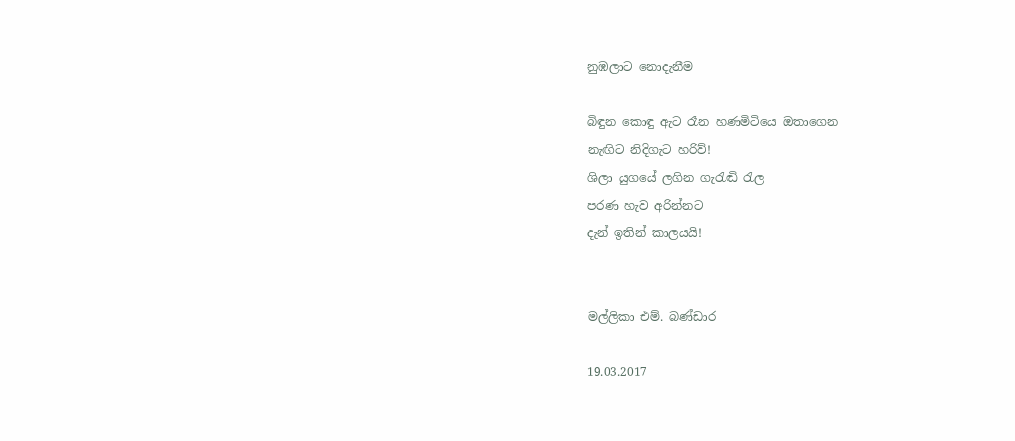නුඹලාට නොදැනීම

බිඳුන කොඳු ඇට රෑන හණමිටියෙ ඔතාගෙන
නැඟිට නිදිගැට හරිව්!
ශිලා යුගයේ ලගින ගැරැඬි රැල
පරණ හැව අරින්නට
දැන් ඉතින් කාලයයි!


මල්ලිකා එම්. බණ්ඩාර

19.03.2017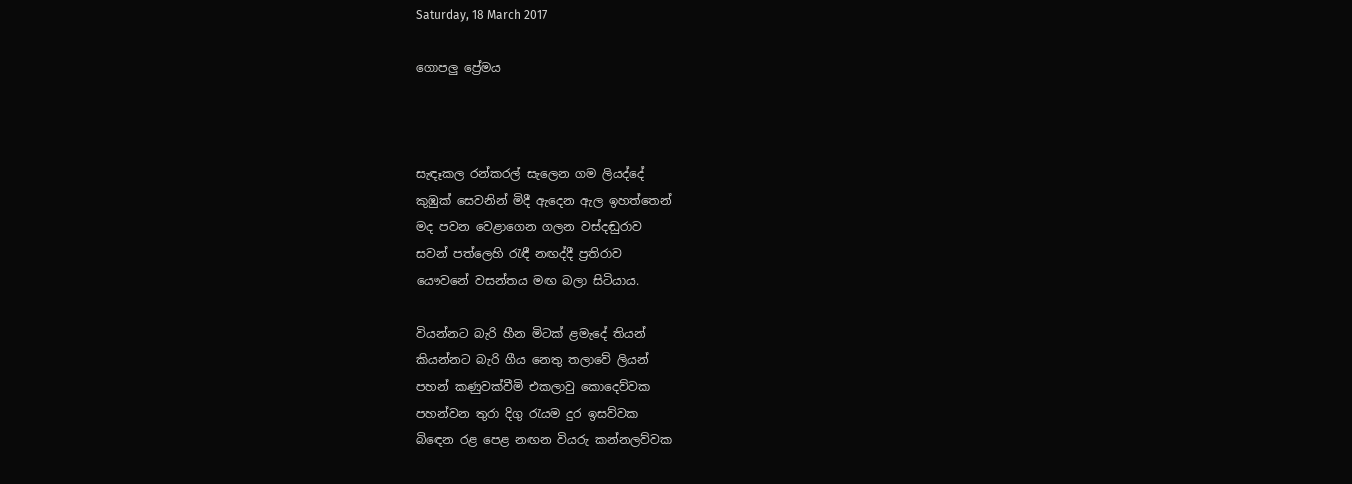Saturday, 18 March 2017

ගොපලු ප්‍රේමය



සැඳෑකල රන්කරල් සැලෙන ගම ලියද්දේ
කුඹුක් සෙවනින් මිදී ඇදෙන ඇල ඉහත්තෙන්
මද පවන වෙළාගෙන ගලන වස්දඬුරාව
සවන් පත්ලෙහි රැඳී නඟද්දී ප්‍රතිරාව
යෞවනේ වසන්තය මඟ බලා සිටියාය.

වියන්නට බැරි හීන මිටක් ළමැදේ තියන්
කියන්නට බැරි ගීය නෙතු තලාවේ ලියන්
පහන් කණුවක්වීමි එකලාවු කොදෙව්වක
පහන්වන තුරා දිගු රැයම දුර ඉසව්වක
බිඳෙන රළ පෙළ නඟන වියරු කන්නලව්වක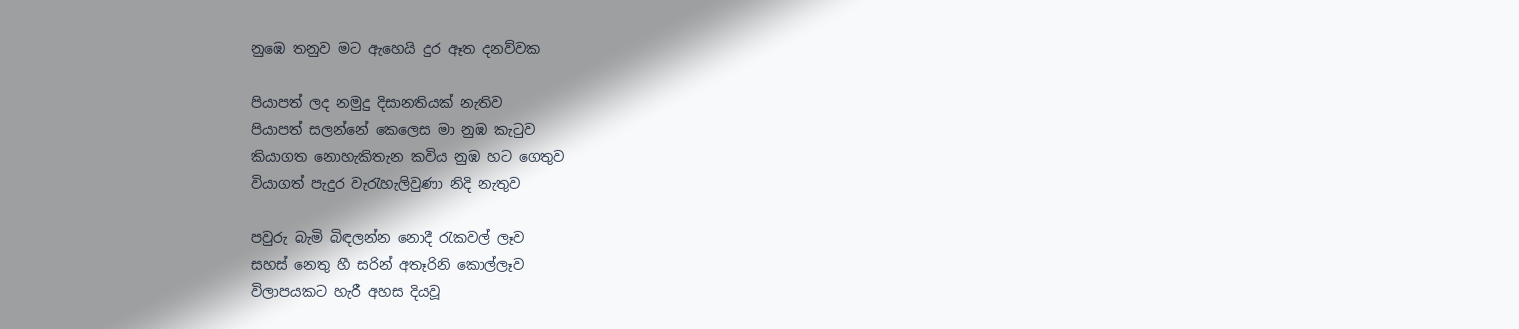නුඹෙ තනුව මට ඇහෙයි දුර ඈත දනව්වක

පියාපත් ලද නමුදු දිසානතියක් නැතිව
පියාපත් සලන්නේ කෙලෙස මා නුඹ කැටුව
කියාගත නොහැකිතැන කවිය නුඹ හට ගෙතුව
වියාගත් පැදුර වැරැහැලිවුණා නිදි නැතුව

පවුරු බැමි බිඳලන්න නොදී රැකවල් ලෑව
සහස් නෙතු හී සරින් අතෑරිනි කොල්ලෑව
විලාපයකට හැරී අහස දියවූ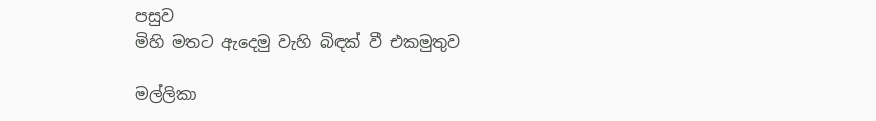පසුව
මිහි මතට ඇදෙමු වැහි බිඳක් වී එකමුතුව

මල්ලිකා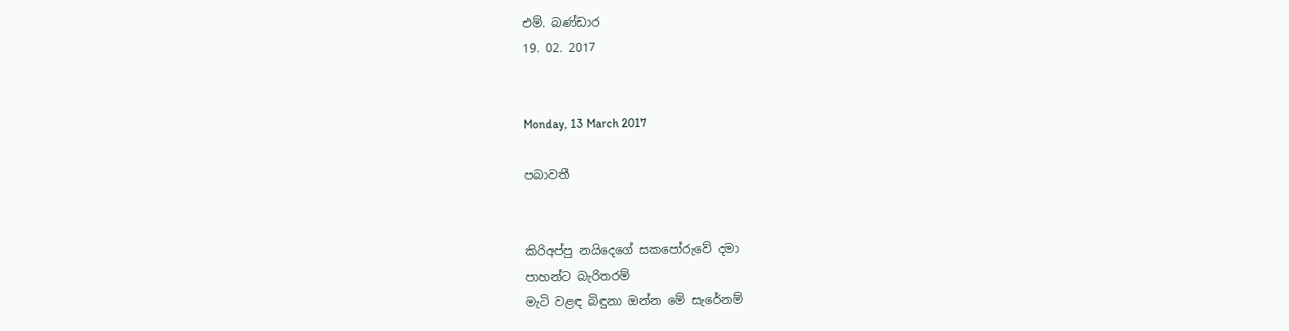එම්. බණ්ඩාර
19. 02. 2017


Monday, 13 March 2017

පබාවතී


කිරිඅප්පු නයිදෙගේ සකපෝරුවේ දමා
පාහන්ට බැරිතරම්
මැටි වළඳ බිඳුනා ඔන්න මේ සැරේනම්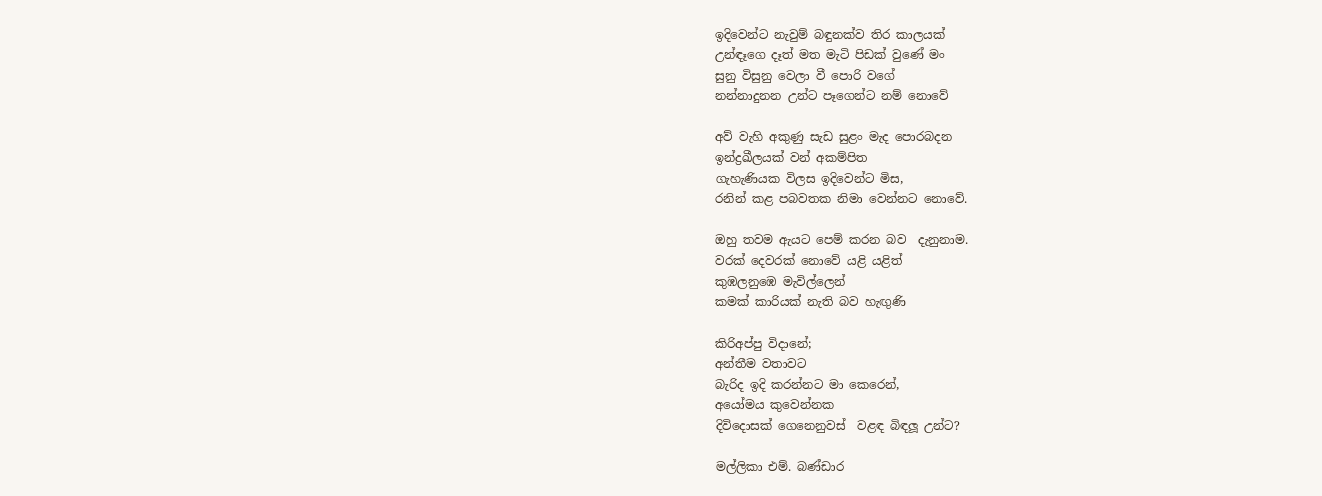ඉදිවෙන්ට නැවුම් බඳුනක්ව තිර කාලයක්
උන්ඳෑගෙ දෑත් මත මැටි පිඩක් වුණේ මං
සුනු විසුනු වෙලා වී පොරි වගේ
නන්නාදුනන උන්ට පෑගෙන්ට නම් නොවේ

අව් වැහි අකුණු සැඩ සුළං මැද පොරබදන
ඉන්ද්‍රඛීලයක් වන් අකම්පිත
ගැහැණියක විලස ඉදිවෙන්ට මිස,
රනින් කළ පබවතක නිමා වෙන්නට නොවේ.

ඔහු තවම ඇයට පෙම් කරන බව  දැනුනාම.
වරක් දෙවරක් නොවේ යළි යළිත්
කුඹලනුඹෙ මැවිල්ලෙන්
කමක් කාරියක් නැති බව හැඟුණි

කිරිඅප්පු විදානේ;
අන්තීම වතාවට
බැරිද ඉදි කරන්නට මා කෙරෙන්,
අයෝමය කුවෙන්නක
දිවිදොසක් ගෙනෙනුවස්  වළඳ බිඳලූ උන්ට?

මල්ලිකා එම්. බණ්ඩාර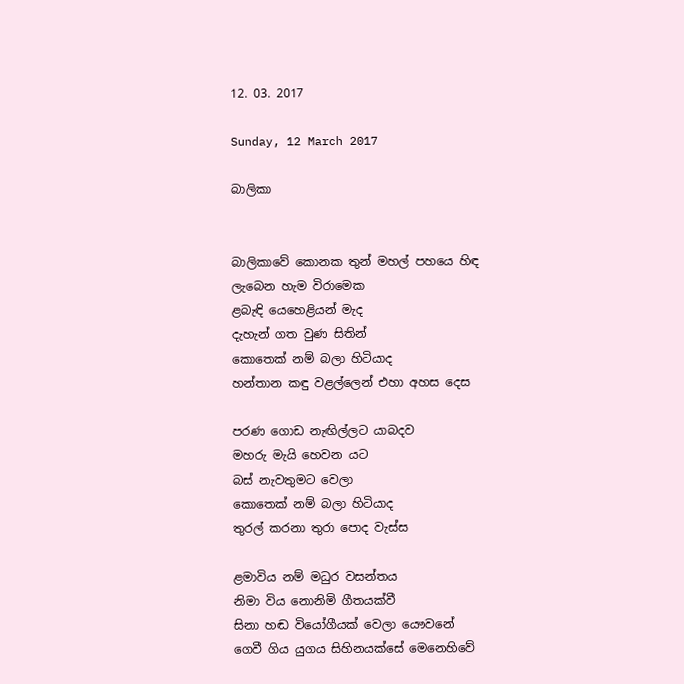12. 03. 2017

Sunday, 12 March 2017

බාලිකා


බාලිකාවේ කොනක තුන් මහල් පහයෙ හිඳ
ලැබෙන හැම විරාමෙක
ළබැඳි යෙහෙළියන් මැද
දැහැන් ගත වුණ සිතින්
කොතෙක් නම් බලා හිටියාද
හන්තාන කඳු වළල්ලෙන් එහා අහස දෙස

පරණ ගොඩ නැඟිල්ලට යාබදව
මහරු මැයි හෙවන යට
බස් නැවතුමට වෙලා
කොතෙක් නම් බලා හිටියාද
තුරල් කරනා තුරා පොද වැස්ස

ළමාවිය නම් මධුර වසන්තය
නිමා විය නොනිමි ගීතයක්වී
සිනා හඬ වියෝගීයක් වෙලා යෞවනේ
ගෙවී ගිය යුගය සිහිනයක්සේ මෙනෙහිවේ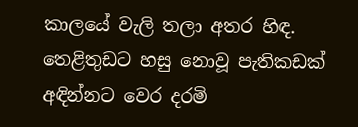කාලයේ වැලි තලා අතර හිඳ.
තෙළිතුඩට හසු නොවූ පැතිකඩක්
අඳින්නට වෙර දරමි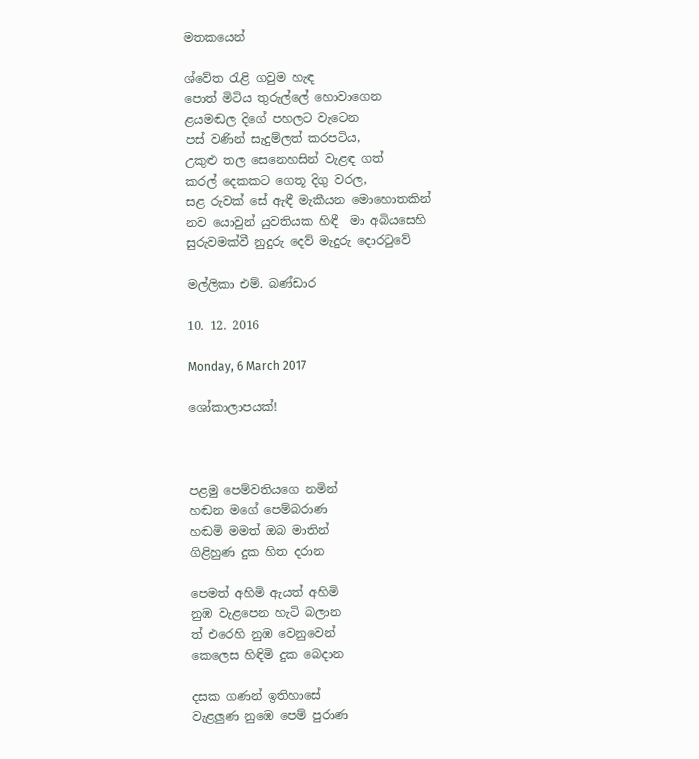මතකයෙන්

ශ්වේත රැළි ගවුම හැඳ
පොත් මිටිය තුරුල්ලේ හොවාගෙන
ළයමඬල දිගේ පහලට වැටෙන
පස් වණින් සැදුම්ලත් කරපටිය,
උකුළු තල සෙනෙහසින් වැළඳ ගත්
කරල් දෙකකට ගෙතූ දිගු වරල,
සළ රුවක් සේ ඇඳී මැකීයන මොහොතකින්
නව යොවුන් යුවතියක හිඳී  මා අබියසෙහි
සුරුවමක්වී නුදුරු දෙව් මැදුරු දොරටුවේ

මල්ලිකා එම්. බණ්ඩාර

10. 12. 2016

Monday, 6 March 2017

ශෝකාලාපයක්!



පළමු පෙම්වතියගෙ නමින්
හඬන මගේ පෙම්බරාණ
හඬමි මමත් ඔබ මාතින්
ගිළිහුණ දුක හිත දරාන

පෙමත් අහිමි ඇයත් අහිමි
නුඹ වැළපෙන හැටි බලාන
ත් එරෙහි නුඹ වෙනුවෙන්
කෙලෙස හිඳිමි දුක බෙදාන

දසක ගණන් ඉතිහාසේ
වැළලුණ නුඹෙ පෙම් පුරාණ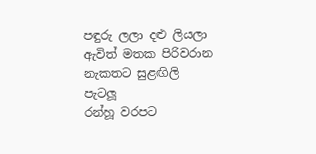පඳුරු ලලා දළු ලියලා
ඇවිත් මතක පිරිවරාන
නැකතට සුළඟිලි  පැටලූ
රන්හූ වරපට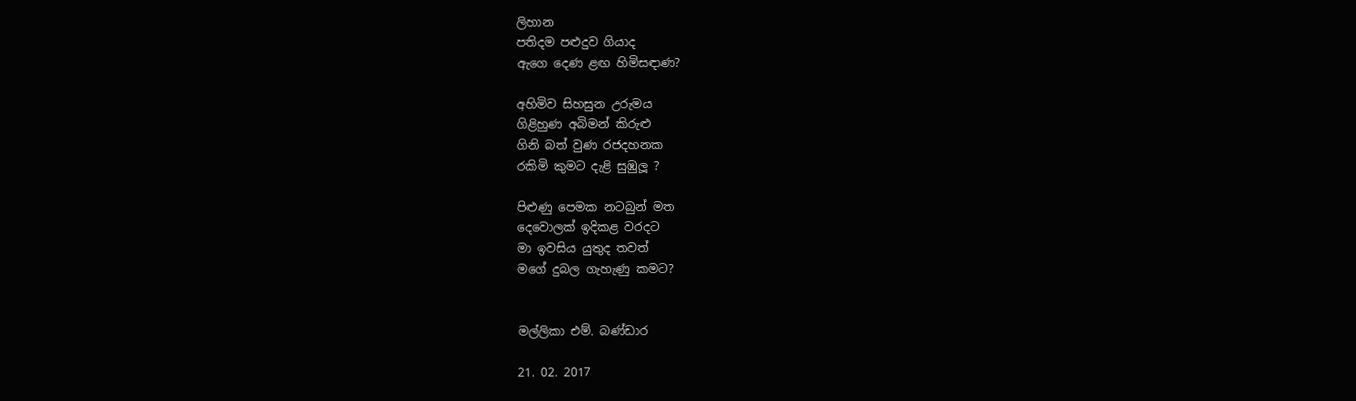ලිහාන
පතිදම පළුදුව ගියාද
ඇගෙ දෙණ ළඟ හිමිසඳාණ?

අහිමිව සිහසුන උරුමය
ගිළිහුණ අබිමන් කිරුළු
ගිනි බත් වුණ රජදහනක
රකිමි කුමට දැළි සුඹුලූ ?

පිළුණු පෙමක නටබුන් මත
දෙවොලක් ඉදිකළ වරදට
මා ඉවසිය යුතුද තවත්
මගේ දුබල ගැහැණු කමට?


මල්ලිකා එම්. බණ්ඩාර

21. 02. 2017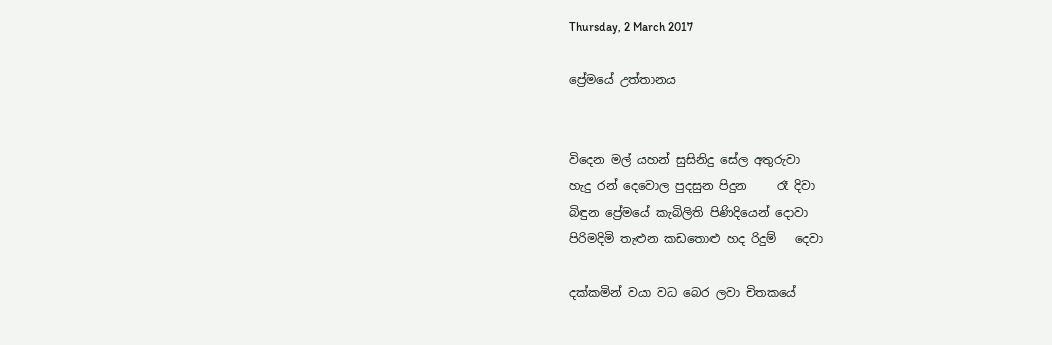Thursday, 2 March 2017

ප්‍රේමයේ උත්තානය


විදෙන මල් යහන් සුසිනිදු සේල අතුරුවා
හැදු රන් දෙවොල පුදසුන පිදුන     රෑ දිවා
බිඳුන ප්‍රේමයේ කැබිලිති පිණිදියෙන් දොවා
පිරිමදිමි තැළුන කඩතොළු හද රිදුම්   දෙවා

දක්කමින් වයා වධ බෙර ලවා චිතකයේ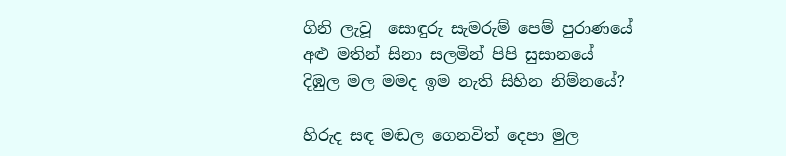ගිනි ලැවූ  සොඳුරු සැමරුම් පෙම් පුරාණයේ
අළු මතින් සිනා සලමින් පිපි සුසානයේ
දිඹුල මල මමද ඉම නැති සිහින නිම්නයේ?

හිරුද සඳ මඬල ගෙනවිත් දෙපා මුල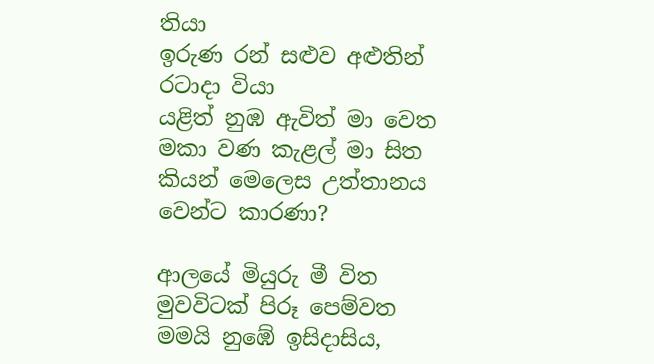තියා
ඉරුණ රන් සළුව අළුතින් රටාදා වියා
යළිත් නුඹ ඇවිත් මා වෙත
මකා වණ කැළල් මා සිත
කියන් මෙලෙස උත්තානය වෙන්ට කාරණා?

ආලයේ මියුරු මී විත මුවවිටක් පිරූ පෙම්වත
මමයි නුඹේ ඉසිදාසිය,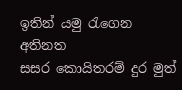ඉතින් යමු රැගෙන අතිනත
සසර කොයිතරම් දුර මුත්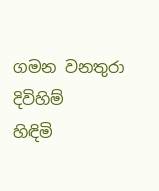ගමන වනතුරා දිවිහිම්
හිඳිමි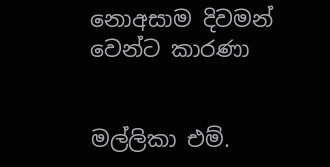නොඅසාම දිවමන් වෙන්ට කාරණා


මල්ලිකා එම්.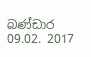බණ්ඩාර
09.02. 2017